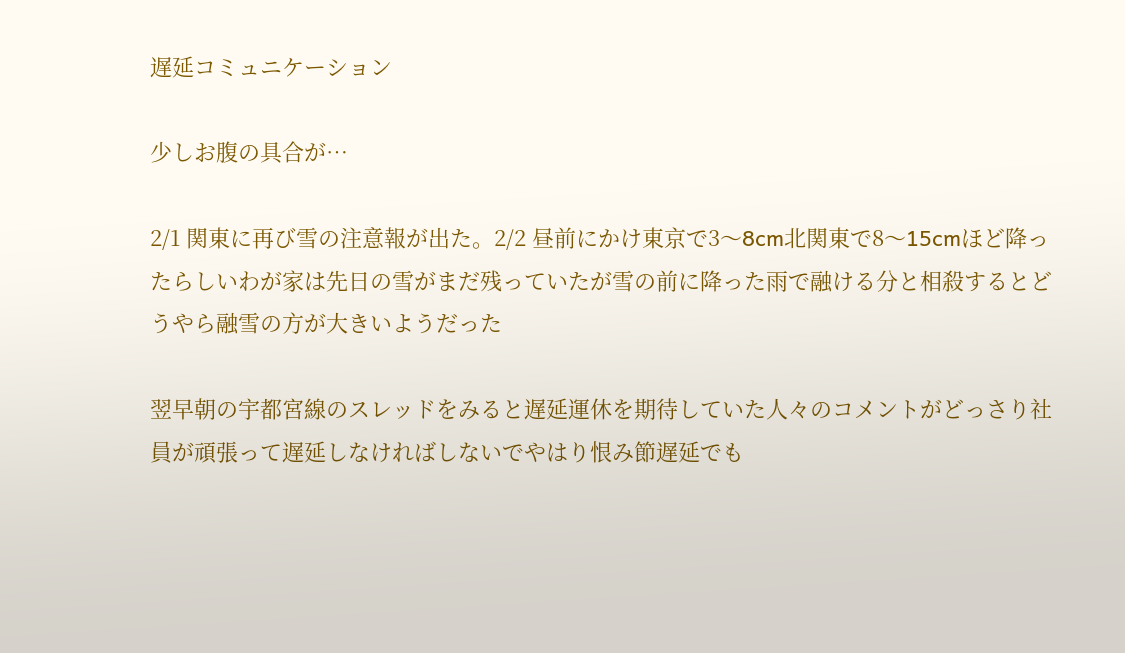遅延コミュニケーション

少しお腹の具合が…

2/1 関東に再び雪の注意報が出た。2/2 昼前にかけ東京で3〜8cm北関東で8〜15cmほど降ったらしいわが家は先日の雪がまだ残っていたが雪の前に降った雨で融ける分と相殺するとどうやら融雪の方が大きいようだった

翌早朝の宇都宮線のスレッドをみると遅延運休を期待していた人々のコメントがどっさり社員が頑張って遅延しなければしないでやはり恨み節遅延でも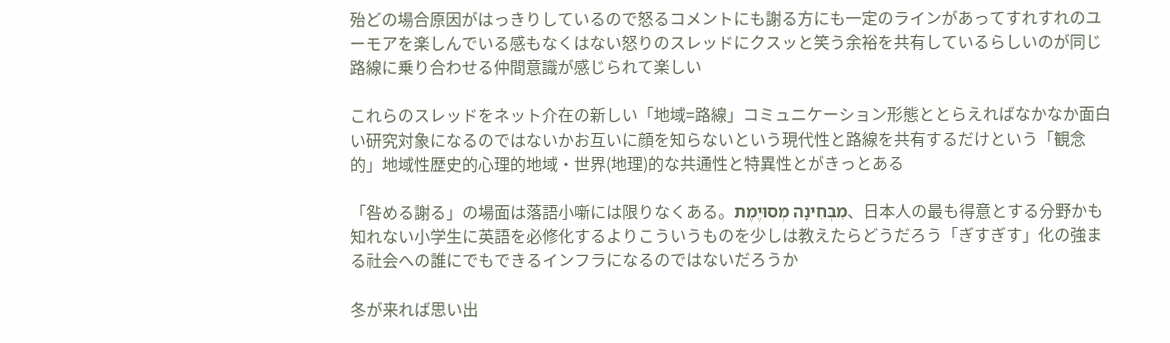殆どの場合原因がはっきりしているので怒るコメントにも謝る方にも一定のラインがあってすれすれのユーモアを楽しんでいる感もなくはない怒りのスレッドにクスッと笑う余裕を共有しているらしいのが同じ路線に乗り合わせる仲間意識が感じられて楽しい

これらのスレッドをネット介在の新しい「地域=路線」コミュニケーション形態ととらえればなかなか面白い研究対象になるのではないかお互いに顔を知らないという現代性と路線を共有するだけという「観念的」地域性歴史的心理的地域・世界(地理)的な共通性と特異性とがきっとある

「咎める謝る」の場面は落語小噺には限りなくある。מִבְּחִינָה מְסוּיֶמֶת、日本人の最も得意とする分野かも知れない小学生に英語を必修化するよりこういうものを少しは教えたらどうだろう「ぎすぎす」化の強まる社会への誰にでもできるインフラになるのではないだろうか

冬が来れば思い出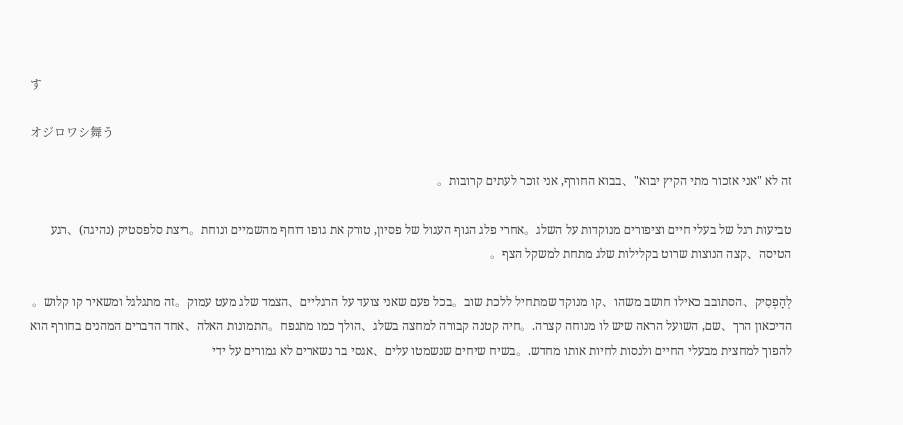す

オジロワシ舞う

זה לא "אני אזכור מתי הקיץ יבוא"、בבוא החורף, אני זוכר לעתים קרובות。

טביעות רגל של בעלי חיים וציפורים מנוקדות על השלג。אחרי פלג הגוף העגול של פסיון, טורק את גופו דוחף מהשמיים ונוחת。ריצת סלפסטיק (נהיגה)、רגע הטיסה、קצה הנוצות שרוט בקלילות שלג מתחת למשקל הצף。

לְהַפְסִיק、הסתובב כאילו חושב משהו、קו מנוקד שמתחיל ללכת שוב。בכל פעם שאני צועד על הרגליים、הצמד שלג מעט עמוק。זה מתגלגל ומשאיר קו קלוש。הדיכאון הרך、שם, השועל הראה שיש לו מנוחה קצרה.。חיה קטנה קבורה למחצה בשלג、הולך כמו מתנפח。התמונות האלה、אחד הדברים המהנים בחורף הוא להפוך למחצית מבעלי החיים ולנסות לחיות אותו מחדש.。בשיח שיחים שנשמטו עלים、אגסי בר נשארים לא גמורים על ידי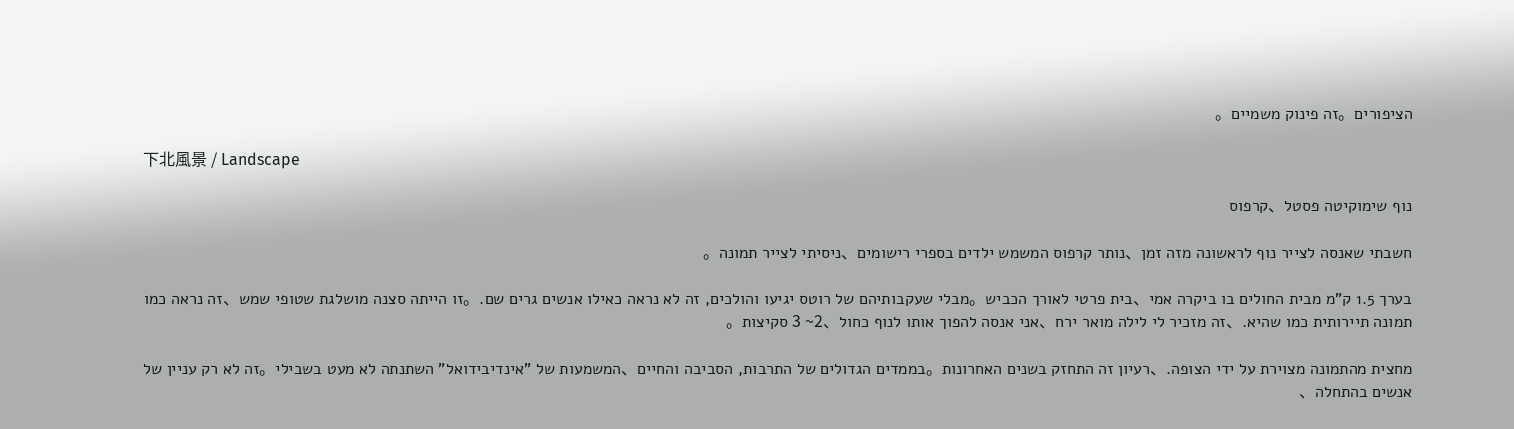הציפורים。זה פינוק משמיים。

下北風景 / Landscape

נוף שימוקיטה פסטל、קרפוס

חשבתי שאנסה לצייר נוף לראשונה מזה זמן、נותר קרפוס המשמש ילדים בספרי רישומים、ניסיתי לצייר תמונה。

בערך 1.5 ק"מ מבית החולים בו ביקרה אמי、בית פרטי לאורך הכביש。מבלי שעקבותיהם של רוטס יגיעו והולכים, זה לא נראה כאילו אנשים גרים שם.。זו הייתה סצנה מושלגת שטופי שמש、זה נראה כמו תמונה תיירותית כמו שהיא.、זה מזכיר לי לילה מואר ירח、אני אנסה להפוך אותו לנוף כחול、2~ 3 סקיצות。

מחצית מהתמונה מצוירת על ידי הצופה.、רעיון זה התחזק בשנים האחרונות。בממדים הגדולים של התרבות, הסביבה והחיים、המשמעות של "אינדיבידואל" השתנתה לא מעט בשבילי。זה לא רק עניין של אנשים בהתחלה、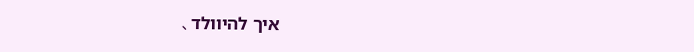איך להיוולד、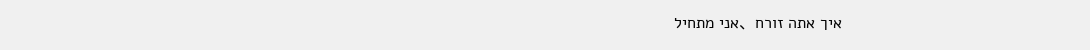איך אתה זורח、אני מתחיל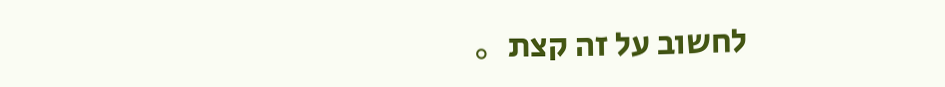לחשוב על זה קצת。